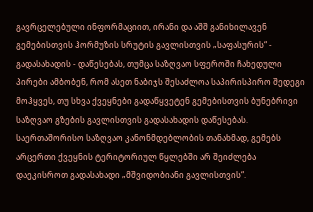გავრცელებული ინფორმაციით, ირანი და აშშ განიხილავენ გემებისთვის ჰორმუზის სრუტის გავლისთვის „საფასურის“ - გადასახადის - დაწესებას, თუმცა საზღვაო სფეროში ჩახედული პირები ამბობენ, რომ ასეთ ნაბიჯს შესაძლოა საპირისპირო შედეგი მოჰყვეს, თუ სხვა ქვეყნები გადაწყვეტენ გემებისთვის ბუნებრივი საზღვაო გზების გავლისთვის გადასახადის დაწესებას.
საერთაშორისო საზღვაო კანონმდებლობის თანახმად, გემებს არცერთი ქვეყნის ტერიტორიულ წყლებში არ შეიძლება დაეკისროთ გადასახადი „მშვიდობიანი გავლისთვის“.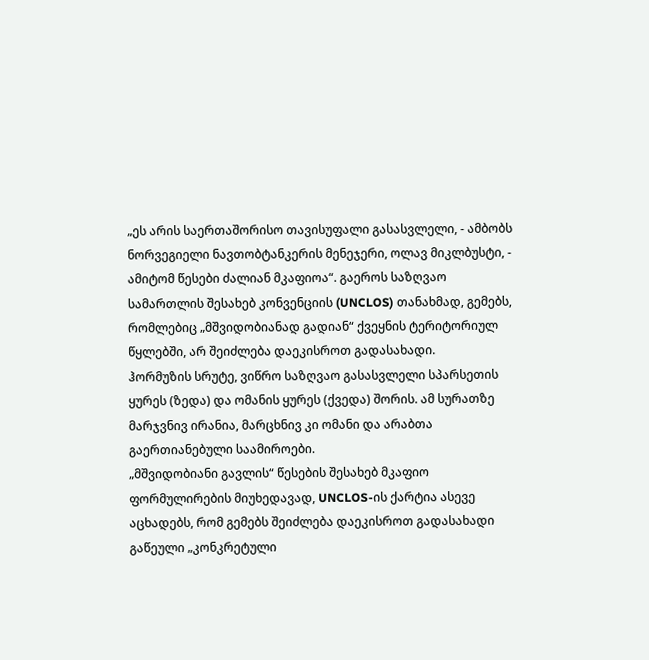„ეს არის საერთაშორისო თავისუფალი გასასვლელი, - ამბობს ნორვეგიელი ნავთობტანკერის მენეჯერი, ოლავ მიკლბუსტი, - ამიტომ წესები ძალიან მკაფიოა“. გაეროს საზღვაო სამართლის შესახებ კონვენციის (UNCLOS) თანახმად, გემებს, რომლებიც „მშვიდობიანად გადიან“ ქვეყნის ტერიტორიულ წყლებში, არ შეიძლება დაეკისროთ გადასახადი.
ჰორმუზის სრუტე, ვიწრო საზღვაო გასასვლელი სპარსეთის ყურეს (ზედა) და ომანის ყურეს (ქვედა) შორის. ამ სურათზე მარჯვნივ ირანია, მარცხნივ კი ომანი და არაბთა გაერთიანებული საამიროები.
„მშვიდობიანი გავლის“ წესების შესახებ მკაფიო ფორმულირების მიუხედავად, UNCLOS-ის ქარტია ასევე აცხადებს, რომ გემებს შეიძლება დაეკისროთ გადასახადი გაწეული „კონკრეტული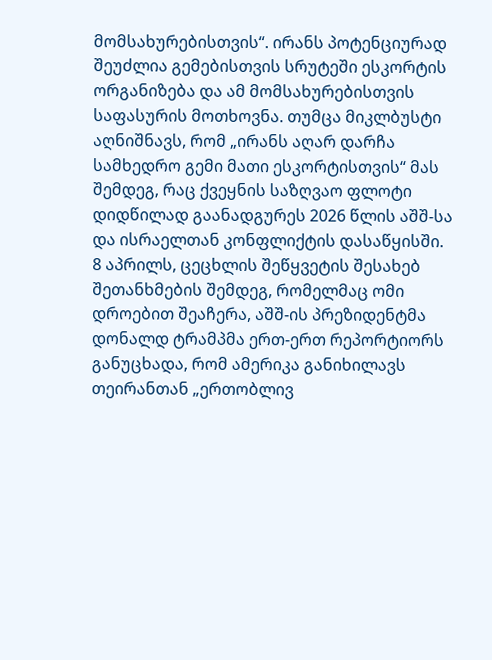მომსახურებისთვის“. ირანს პოტენციურად შეუძლია გემებისთვის სრუტეში ესკორტის ორგანიზება და ამ მომსახურებისთვის საფასურის მოთხოვნა. თუმცა მიკლბუსტი აღნიშნავს, რომ „ირანს აღარ დარჩა სამხედრო გემი მათი ესკორტისთვის“ მას შემდეგ, რაც ქვეყნის საზღვაო ფლოტი დიდწილად გაანადგურეს 2026 წლის აშშ-სა და ისრაელთან კონფლიქტის დასაწყისში.
8 აპრილს, ცეცხლის შეწყვეტის შესახებ შეთანხმების შემდეგ, რომელმაც ომი დროებით შეაჩერა, აშშ-ის პრეზიდენტმა დონალდ ტრამპმა ერთ-ერთ რეპორტიორს განუცხადა, რომ ამერიკა განიხილავს თეირანთან „ერთობლივ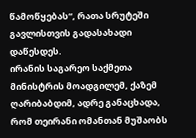წამოწყებას“, რათა სრუტეში გავლისთვის გადასახადი დაწესდეს.
ირანის საგარეო საქმეთა მინისტრის მოადგილემ, ქაზემ ღარიბაბდიმ, ადრე განაცხადა, რომ თეირანი ომანთან მუშაობს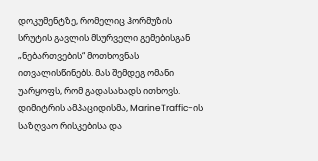დოკუმენტზე, რომელიც ჰორმუზის სრუტის გავლის მსურველი გემებისგან „ნებართვების“ მოთხოვნას ითვალისწინებს. მას შემდეგ ომანი უარყოფს, რომ გადასახადს ითხოვს.
დიმიტრის ამპაციდისმა, MarineTraffic-ის საზღვაო რისკებისა და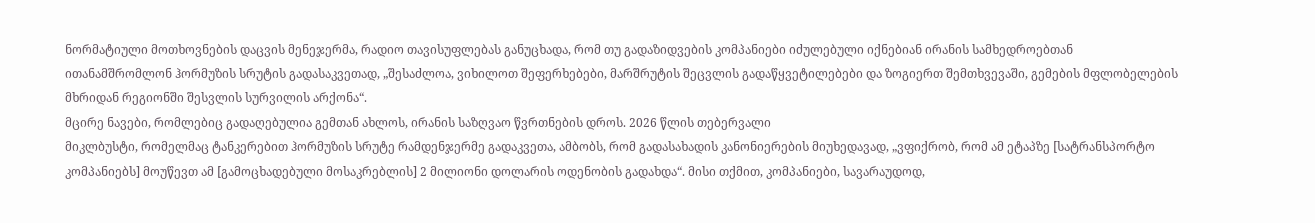ნორმატიული მოთხოვნების დაცვის მენეჯერმა, რადიო თავისუფლებას განუცხადა, რომ თუ გადაზიდვების კომპანიები იძულებული იქნებიან ირანის სამხედროებთან ითანამშრომლონ ჰორმუზის სრუტის გადასაკვეთად, „შესაძლოა, ვიხილოთ შეფერხებები, მარშრუტის შეცვლის გადაწყვეტილებები და ზოგიერთ შემთხვევაში, გემების მფლობელების მხრიდან რეგიონში შესვლის სურვილის არქონა“.
მცირე ნავები, რომლებიც გადაღებულია გემთან ახლოს, ირანის საზღვაო წვრთნების დროს. 2026 წლის თებერვალი
მიკლბუსტი, რომელმაც ტანკერებით ჰორმუზის სრუტე რამდენჯერმე გადაკვეთა, ამბობს, რომ გადასახადის კანონიერების მიუხედავად, „ვფიქრობ, რომ ამ ეტაპზე [სატრანსპორტო კომპანიებს] მოუწევთ ამ [გამოცხადებული მოსაკრებლის] 2 მილიონი დოლარის ოდენობის გადახდა“. მისი თქმით, კომპანიები, სავარაუდოდ,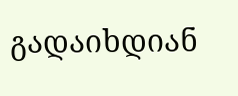გადაიხდიან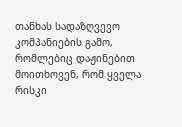თანხას სადაზღვევო კომპანიების გამო, რომლებიც დაჟინებით მოითხოვენ, რომ ყველა რისკი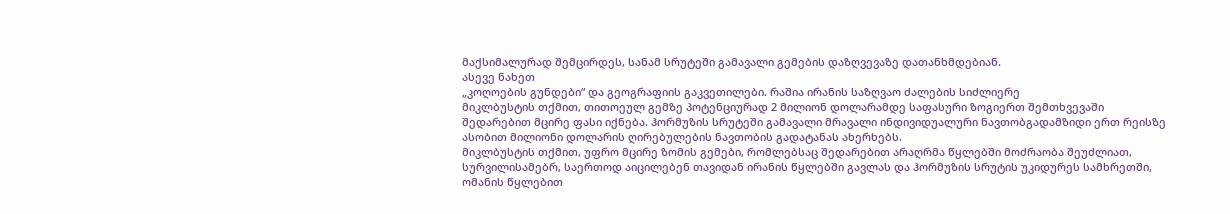მაქსიმალურად შემცირდეს, სანამ სრუტეში გამავალი გემების დაზღვევაზე დათანხმდებიან.
ასევე ნახეთ
„კოღოების გუნდები“ და გეოგრაფიის გაკვეთილები. რაშია ირანის საზღვაო ძალების სიძლიერე
მიკლბუსტის თქმით, თითოეულ გემზე პოტენციურად 2 მილიონ დოლარამდე საფასური ზოგიერთ შემთხვევაში შედარებით მცირე ფასი იქნება. ჰორმუზის სრუტეში გამავალი მრავალი ინდივიდუალური ნავთობგადამზიდი ერთ რეისზე ასობით მილიონი დოლარის ღირებულების ნავთობის გადატანას ახერხებს.
მიკლბუსტის თქმით, უფრო მცირე ზომის გემები, რომლებსაც შედარებით არაღრმა წყლებში მოძრაობა შეუძლიათ, სურვილისამებრ, საერთოდ აიცილებენ თავიდან ირანის წყლებში გავლას და ჰორმუზის სრუტის უკიდურეს სამხრეთში, ომანის წყლებით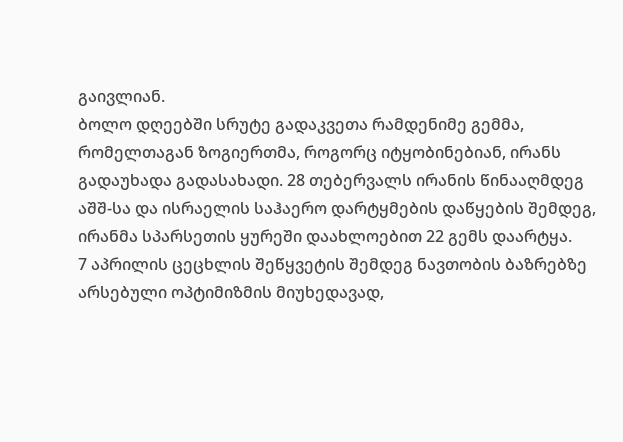გაივლიან.
ბოლო დღეებში სრუტე გადაკვეთა რამდენიმე გემმა, რომელთაგან ზოგიერთმა, როგორც იტყობინებიან, ირანს გადაუხადა გადასახადი. 28 თებერვალს ირანის წინააღმდეგ აშშ-სა და ისრაელის საჰაერო დარტყმების დაწყების შემდეგ, ირანმა სპარსეთის ყურეში დაახლოებით 22 გემს დაარტყა.
7 აპრილის ცეცხლის შეწყვეტის შემდეგ ნავთობის ბაზრებზე არსებული ოპტიმიზმის მიუხედავად,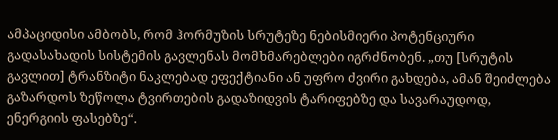ამპაციდისი ამბობს, რომ ჰორმუზის სრუტეზე ნებისმიერი პოტენციური გადასახადის სისტემის გავლენას მომხმარებლები იგრძნობენ. „თუ [სრუტის გავლით] ტრანზიტი ნაკლებად ეფექტიანი ან უფრო ძვირი გახდება, ამან შეიძლება გაზარდოს ზეწოლა ტვირთების გადაზიდვის ტარიფებზე და სავარაუდოდ, ენერგიის ფასებზე“.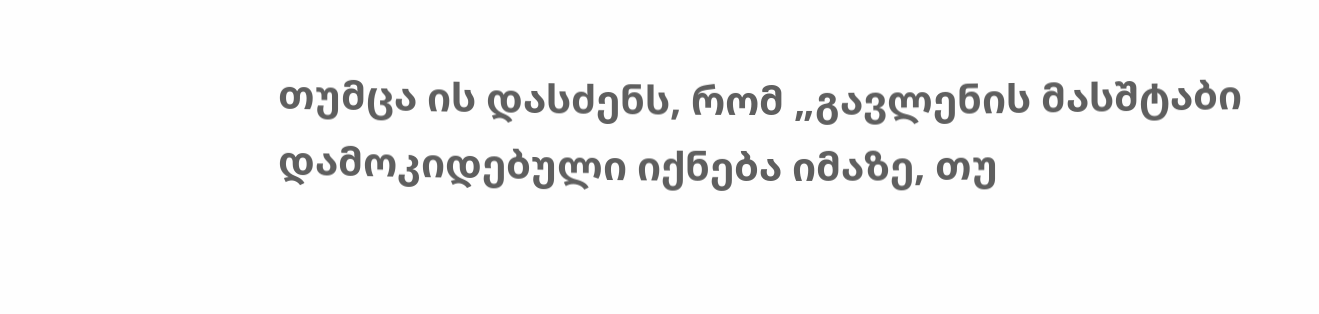თუმცა ის დასძენს, რომ „გავლენის მასშტაბი დამოკიდებული იქნება იმაზე, თუ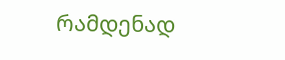რამდენად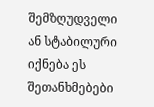შემზღუდველი ან სტაბილური იქნება ეს შეთანხმებები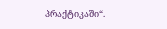პრაქტიკაში“.